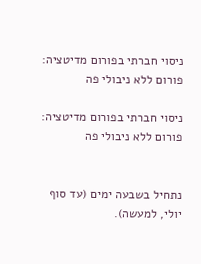ניסוי חברתי בפורום מדיטציה: פורום ללא ניבולי פה

ניסוי חברתי בפורום מדיטציה: פורום ללא ניבולי פה


נתחיל בשבעה ימים (עד סוף יולי, למעשה).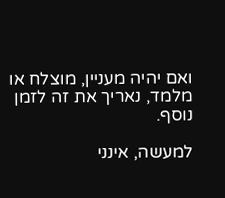ואם יהיה מעניין, מוצלח או מלמד, נאריך את זה לזמן נוסף.

למעשה, אינני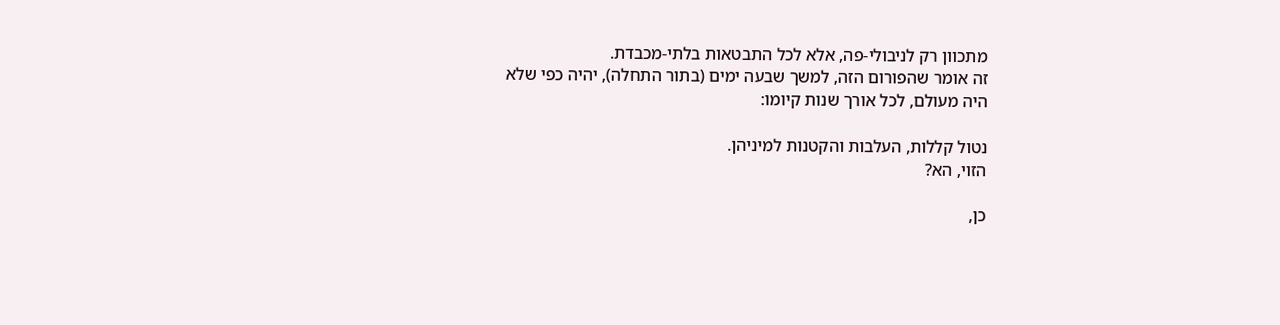מתכוון רק לניבולי-פה, אלא לכל התבטאות בלתי-מכבדת.
זה אומר שהפורום הזה, למשך שבעה ימים (בתור התחלה), יהיה כפי שלא היה מעולם, לכל אורך שנות קיומו:

נטול קללות, העלבות והקטנות למיניהן.
הזוי, הא?

כן,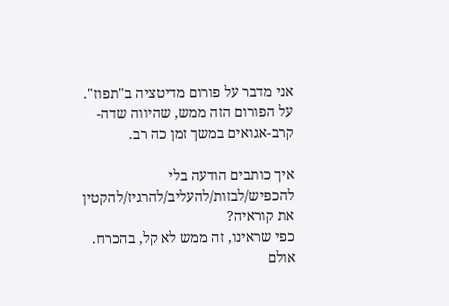אני מדבר על פורום מדיטציה ב"תפוז".
על הפורום הזה ממש, שהיווה שדה-קרב-אגואים במשך זמן כה רב.

איך כותבים הודעה בלי להכפיש/לבזות/להעליב/להרגיז/להקטין את קוראיה?
כפי שראינו, זה ממש לא קל, בהכרח.
אולם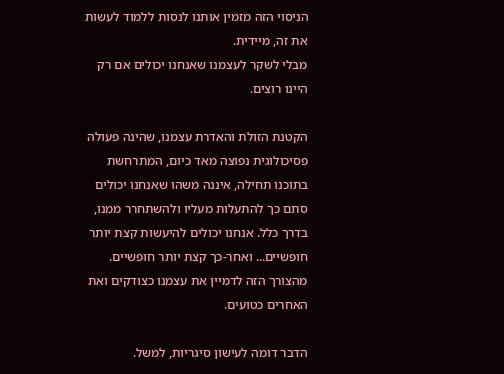הניסוי הזה מזמין אותנו לנסות ללמוד לעשות את זה, מיידית.
מבלי לשקר לעצמנו שאנחנו יכולים אם רק היינו רוצים.

הקטנת הזולת והאדרת עצמנו, שהינה פעולה פסיכולוגית נפוצה מאד כיום, המתרחשת בתוכנו תחילה, איננה משהו שאנחנו יכולים סתם כך להתעלות מעליו ולהשתחרר ממנו, בדרך כלל. אנחנו יכולים להיעשות קצת יותר חופשיים... ואחר-כך קצת יותר חופשיים. מהצורך הזה לדמיין את עצמנו כצודקים ואת האחרים כטועים.

הדבר דומה לעישון סיגריות, למשל.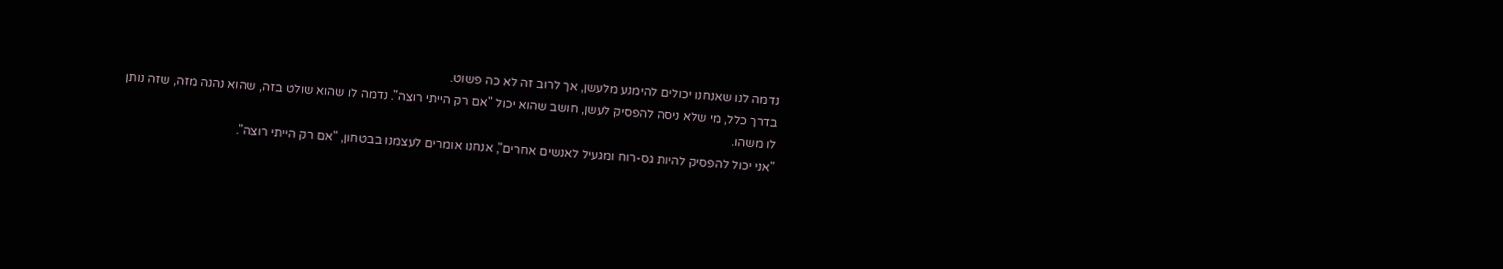נדמה לנו שאנחנו יכולים להימנע מלעשן, אך לרוב זה לא כה פשוט.
בדרך כלל, מי שלא ניסה להפסיק לעשן, חושב שהוא יכול "אם רק הייתי רוצה". נדמה לו שהוא שולט בזה, שהוא נהנה מזה, שזה נותן לו משהו.
"אני יכול להפסיק להיות גס-רוח ומגעיל לאנשים אחרים", אנחנו אומרים לעצמנו בבטחון, "אם רק הייתי רוצה".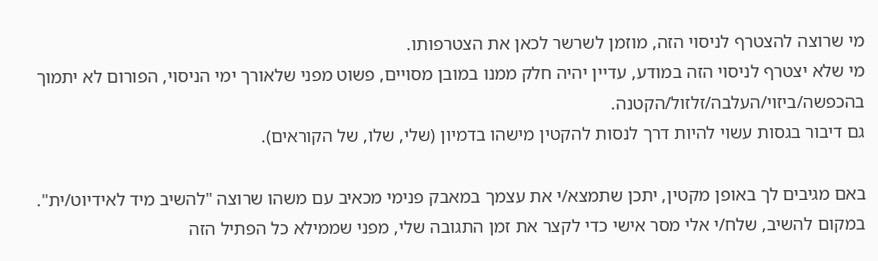מי שרוצה להצטרף לניסוי הזה, מוזמן לשרשר לכאן את הצטרפותו.
מי שלא יצטרף לניסוי הזה במודע, עדיין יהיה חלק ממנו במובן מסויים, פשוט מפני שלאורך ימי הניסוי, הפורום לא יתמוך בהכפשה/ביזוי/העלבה/זלזול/הקטנה.
גם דיבור בגסות עשוי להיות דרך לנסות להקטין מישהו בדמיון (שלי, שלו, של הקוראים).

באם מגיבים לך באופן מקטין, יתכן שתמצא/י את עצמך במאבק פנימי מכאיב עם משהו שרוצה "להשיב מיד לאידיוט/ית". במקום להשיב, שלח/י אלי מסר אישי כדי לקצר את זמן התגובה שלי, מפני שממילא כל הפתיל הזה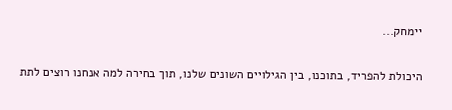יימחק...

היכולת להפריד, בתוכנו, בין הגילויים השונים שלנו, תוך בחירה למה אנחנו רוצים לתת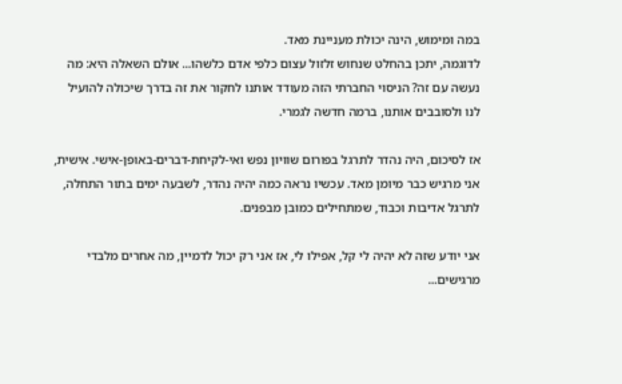במה ומימוש, הינה יכולת מעניינת מאד.
לדוגמה, יתכן בהחלט שנחוש זלזול עצום כלפי אדם כלשהו... אולם השאלה היא: מה נעשה עם זה? הניסוי החברתי הזה מעודד אותנו לחקור את זה בדרך שיכולה להועיל לנו ולסובבים אותנו, ברמה חדשה לגמרי.

אז לסיכום, היה נהדר לתרגל בפורום שוויון נפש ואי-לקיחת-דברים-באופן-אישי. אישית, אני מרגיש כבר מיומן מאד. עכשיו נראה כמה יהיה נהדר, לשבעה ימים בתור התחלה, לתרגל אדיבות וכבוד, שמתחילים כמובן מבפנים.

אני יודע שזה לא יהיה לי קל, אפילו לי, אז אני רק יכול לדמיין, מה אחרים מלבדי מרגישים...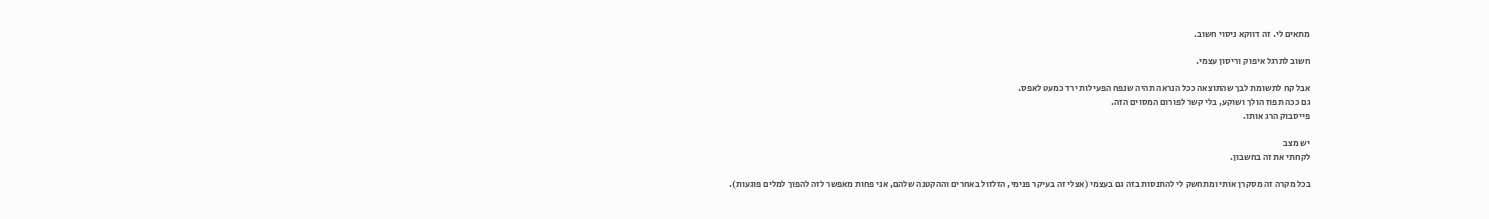מתאים לי. זה דווקא ניסוי חשוב.

חשוב לתרגל איפוק וריסון עצמי.

אבל קח לתשומת לבך שהתוצאה ככל הנראה תהיה שנפח הפעילות ירד כמעט לאפס.
גם ככה תפוז הולך ושוקע, בלי קשר לפורום המסוים הזה.
פייסבוק הרג אותו.

יש מצב
לקחתי את זה בחשבון.

בכל מקרה זה מסקרן אותי ומתחשק לי להתנסות בזה גם בעצמי (אצלי זה בעיקר פנימי, הזלזול באחרים וההקטנה שלהם, אני פחות מאפשר לזה להפוך למלים פוגעות).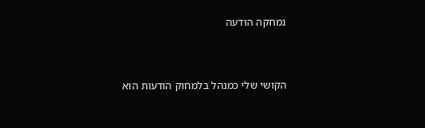נמחקה הודעה


הקושי שלי כמנהל בלמחוק הודעות הוא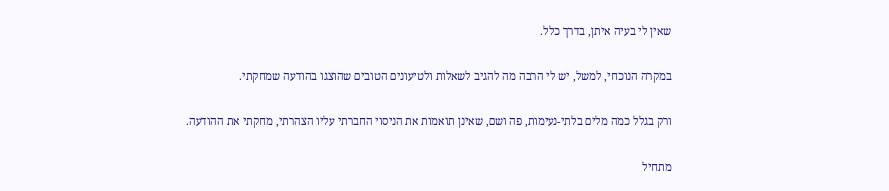שאין לי בעיה איתן, בדרך כלל.

במקרה הנוכחי, למשל, יש לי הרבה מה להגיב לשאלות ולטיעונים הטובים שהוצגו בהודעה שמחקתי.

ורק בגלל כמה מלים בלתי-נעימות, פה ושם, שאינן תואמות את הניסוי החברתי עליו הצהרתי, מחקתי את ההודעה.

מתחיל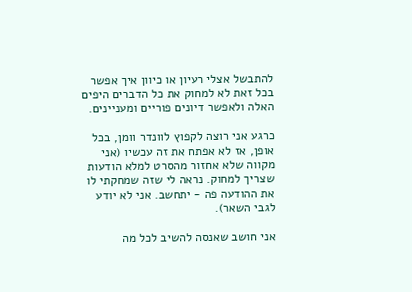להתבשל אצלי רעיון או כיוון איך אפשר בכל זאת לא למחוק את כל הדברים היפים האלה ולאפשר דיונים פוריים ומעניינים.

כרגע אני רוצה לקפוץ לוונדר וומן, בכל אופן, אז לא אפתח את זה עכשיו (אני מקווה שלא אחזור מהסרט למלא הודעות שצריך למחוק. נראה לי שזה שמחקתי לו את ההודעה פה - יתחשב. אני לא יודע לגבי השאר).

אני חושב שאנסה להשיב לכל מה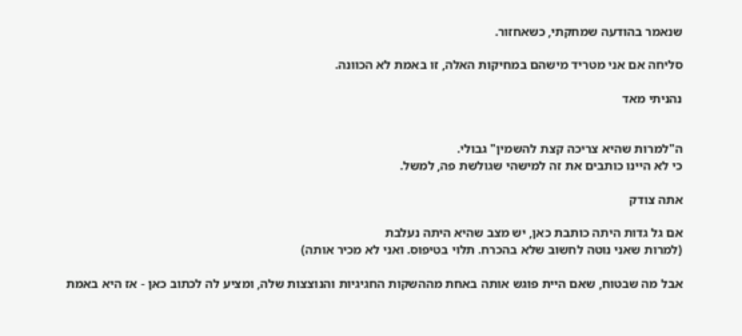שנאמר בהודעה שמחקתי, כשאחזור.

סליחה אם אני מטריד מישהם במחיקות האלה, זו באמת לא הכוונה.

נהניתי מאד


ה"למרות שהיא צריכה קצת להשמין" גבולי.
כי לא היינו כותבים את זה למישהי שגולשת פה, למשל.

אתה צודק

אם גל גדות היתה כותבת כאן, יש מצב שהיא היתה נעלבת
(למרות שאני נוטה לחשוב שלא בהכרח. תלוי בטיפוס. ואני לא מכיר אותה)

אבל מה שבטוח, שאם היית פוגש אותה באחת מההשקות החגיגיות והנוצצות שלה, ומציע לה לכתוב כאן - אז היא באמת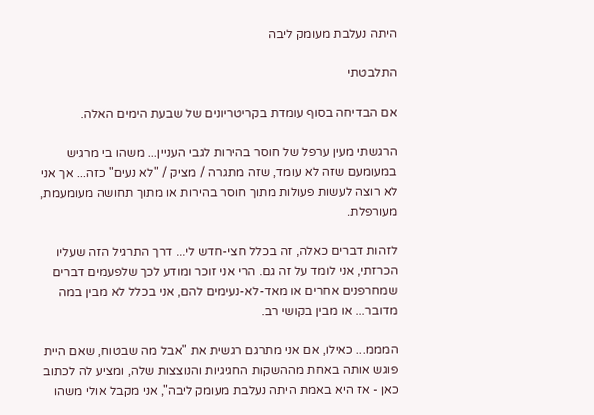היתה נעלבת מעומק ליבה

התלבטתי

אם הבדיחה בסוף עומדת בקריטריונים של שבעת הימים האלה.

הרגשתי מעין ערפל של חוסר בהירות לגבי העניין... משהו בי מרגיש במעומעם שזה לא עומד, שזה מתגרה / מציק / "לא נעים" כזה... אך אני לא רוצה לעשות פעולות מתוך חוסר בהירות או מתוך תחושה מעומעמת, מעורפלת.

לזהות דברים כאלה, זה בכלל חצי-חדש לי... דרך התרגיל הזה שעליו הכרזתי, אני לומד על זה גם. הרי אני זוכר ומודע לכך שלפעמים דברים שמחרפנים אחרים או מאד-לא-נעימים להם, אני בכלל לא מבין במה מדובר... או מבין בקושי רב.

המממ... כאילו, אם אני מתרגם רגשית את "אבל מה שבטוח, שאם היית פוגש אותה באחת מההשקות החגיגיות והנוצצות שלה, ומציע לה לכתוב כאן - אז היא באמת היתה נעלבת מעומק ליבה", אני מקבל אולי משהו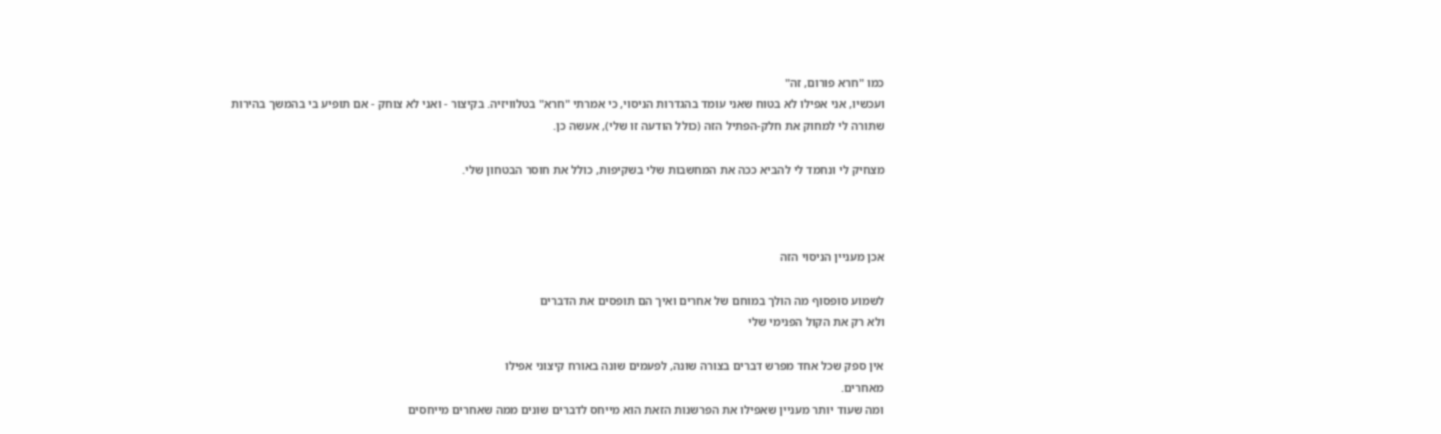כמו "חרא פורום, זה"
ועכשיו, אני אפילו לא בטוח שאני עומד בהגדרות הניסוי, כי אמרתי "חרא" בטלוויזיה. בקיצור - ואני לא צוחק - אם תופיע בי בהמשך בהירות שתורה לי למחוק את חלק-הפתיל הזה (כולל הודעה זו שלי), אעשה כן.

מצחיק לי ונחמד לי להביא ככה את המחשבות שלי בשקיפות, כולל את חוסר הבטחון שלי.



אכן מעניין הניסוי הזה

לשמוע סופסוף מה הולך במוחם של אחרים ואיך הם תופסים את הדברים
ולא רק את הקול הפנימי שלי

אין ספק שכל אחד מפרש דברים בצורה שונה, לפעמים שונה באורח קיצוני אפילו
מאחרים.
ומה שעוד יותר מעניין שאפילו את הפרשנות הזאת הוא מייחס לדברים שונים ממה שאחרים מייחסים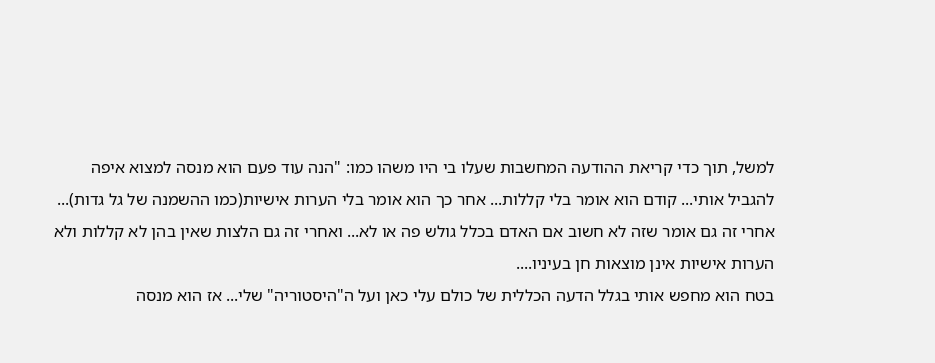למשל, תוך כדי קריאת ההודעה המחשבות שעלו בי היו משהו כמו: "הנה עוד פעם הוא מנסה למצוא איפה להגביל אותי... קודם הוא אומר בלי קללות... אחר כך הוא אומר בלי הערות אישיות(כמו ההשמנה של גל גדות)... אחרי זה גם אומר שזה לא חשוב אם האדם בכלל גולש פה או לא... ואחרי זה גם הלצות שאין בהן לא קללות ולא הערות אישיות אינן מוצאות חן בעיניו....
בטח הוא מחפש אותי בגלל הדעה הכללית של כולם עלי כאן ועל ה"היסטוריה" שלי... אז הוא מנסה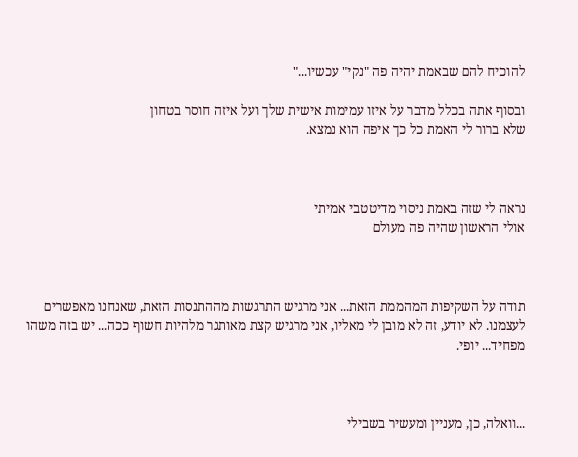להוכיח להם שבאמת יהיה פה "נקי" עכשיו..."

ובסוף אתה בכלל מדבר על איזו עמימות אישית שלך ועל איזה חוסר בטחון
שלא ברור לי האמת כל כך איפה הוא נמצא.



נראה לי שזה באמת ניסוי מדיטטבי אמיתי
אולי הראשון שהיה פה מעולם



תודה על השקיפות המהממת הזאת... אני מרגיש התרגשות מההתנסות הזאת, שאנחנו מאפשרים לעצמנו. לא יודע, זה לא מובן לי מאליו, אני מרגיש קצת מאותגר מלהיות חשוף ככה... יש בזה משהו מפחיד... יופי.



...וואלה, כן, מעניין ומעשיר בשבילי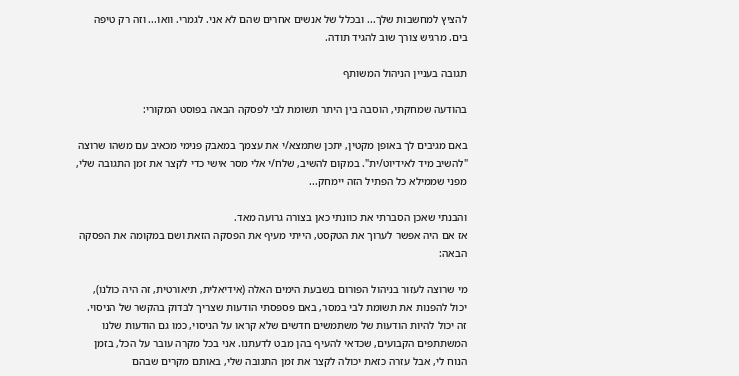להציץ למחשבות שלך... ובכלל של אנשים אחרים שהם לא אני. לגמרי. וואו... וזה רק טיפה בים. מרגיש צורך שוב להגיד תודה.

תגובה בעניין הניהול המשותף

בהודעה שמחקתי, הוסבה בין היתר תשומת לבי לפסקה הבאה בפוסט המקורי:

באם מגיבים לך באופן מקטין, יתכן שתמצא/י את עצמך במאבק פנימי מכאיב עם משהו שרוצה "להשיב מיד לאידיוט/ית". במקום להשיב, שלח/י אלי מסר אישי כדי לקצר את זמן התגובה שלי, מפני שממילא כל הפתיל הזה יימחק...

והבנתי שאכן הסברתי את כוונתי כאן בצורה גרועה מאד.
אז אם היה אפשר לערוך את הטקסט, הייתי מעיף את הפסקה הזאת ושם במקומה את הפסקה הבאה:

מי שרוצה לעזור בניהול הפורום בשבעת הימים האלה (אידיאלית, תיאורטית, זה היה כולנו), יכול להפנות את תשומת לבי במסר, באם פספסתי הודעות שצריך לבדוק בהקשר של הניסוי. זה יכול להיות הודעות של משתמשים חדשים שלא קראו על הניסוי, כמו גם הודעות שלנו המשתתפים הקבועים, שכדאי להעיף בהן מבט לדעתנו. אני בכל מקרה עובר על הכל, בזמן הנוח לי, אבל עזרה כזאת יכולה לקצר את זמן התגובה שלי, באותם מקרים שבהם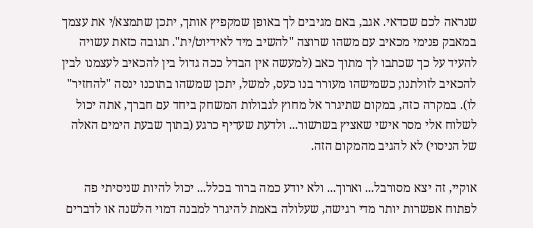שנראה לכם שכדאי. אגב, באם מגיבים לך באופן שמקפיץ אותך, יתכן שתמצא/י את עצמך במאבק פנימי מכאיב עם משהו שרוצה "להשיב מיד לאידיוט/ית". תגובה כזאת עשויה להעיד על כך שכתבו לך מתוך כאב (למעשה אין הבדל ככה גדול בין להכאיב לעצמנו לבין להכאיב לזולתנו; כשמישהו מעורר בנו כעס, למשל, יתכן שמשהו בתוכנו ינסה "להחזיר" לו). במקרה כזה, במקום שתיגרר אל מחוץ לגבולות המשחק ביחד עם חברך, אתה יכול לשלוח אלי מסר אישי שאציץ בשרשור... ולדעת שעדיף כרגע (בתוך שבעת הימים האלה של הניסוי) לא להגיב מהמקום הזה.

אוקיי, זה יצא מסורבל... וארוך... ולא יודע כמה ברור בכלל... יכול להיות שניסיתי פה לפתוח אפשרות יותר מדי רגישה, שעלולה באמת להיגרר למבנה דמוי הלשנה או לדברים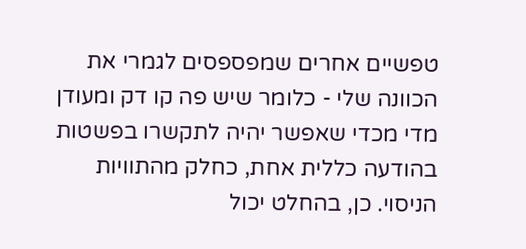טפשיים אחרים שמפספסים לגמרי את הכוונה שלי - כלומר שיש פה קו דק ומעודן מדי מכדי שאפשר יהיה לתקשרו בפשטות בהודעה כללית אחת, כחלק מהתוויות הניסוי. כן, בהחלט יכול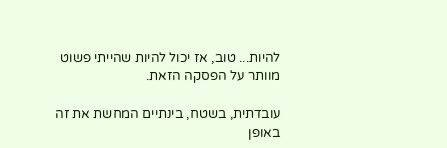להיות... טוב, אז יכול להיות שהייתי פשוט מוותר על הפסקה הזאת.

עובדתית, בשטח, בינתיים המחשת את זה באופן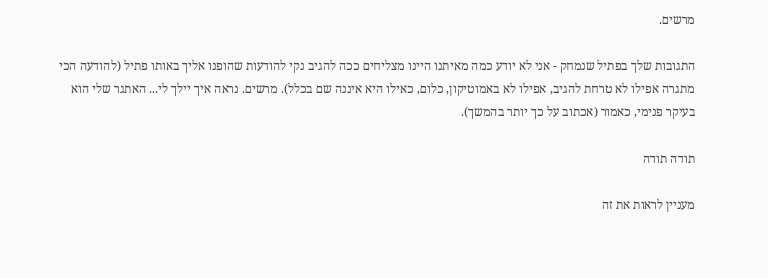מרשים.

התגובות שלך בפתיל שנמחק - אני לא יודע כמה מאיתנו היינו מצליחים ככה להגיב נקי להודעות שהופנו אליך באותו פתיל (להודעה הכי מתגרה אפילו לא טרחת להגיב, אפילו לא באמוטיקון, כלום, כאילו היא איננה שם בכלל). מרשים. נראה איך יילך לי... האתגר שלי הוא בעיקר פנימי, כאמור (אכתוב על כך יותר בהמשך).

תודה תודה

מעניין לראות את זה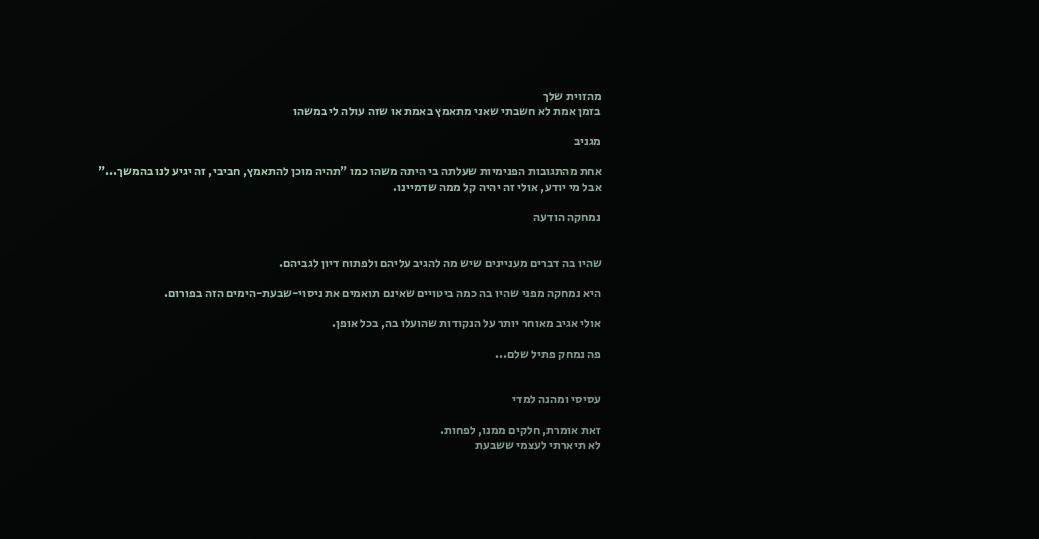מהזוית שלך
בזמן אמת לא חשבתי שאני מתאמץ באמת או שזה עולה לי במשהו

מגניב

אחת מהתגובות הפנימיות שעלתה בי היתה משהו כמו "תהיה מוכן להתאמץ, חביבי, זה יגיע לנו בהמשך..."
אבל מי יודע, אולי זה יהיה קל ממה שדמיינו.

נמחקה הודעה


שהיו בה דברים מעניינים שיש מה להגיב עליהם ולפתוח דיון לגביהם.

היא נמחקה מפני שהיו בה כמה ביטויים שאינם תואמים את ניסוי-שבעת-הימים הזה בפורום.

אולי אגיב מאוחר יותר על הנקודות שהועלו בה, בכל אופן.

פה נמחק פתיל שלם...


עסיסי ומהנה למדי

זאת אומרת, חלקים ממנו, לפחות.
לא תיארתי לעצמי ששבעת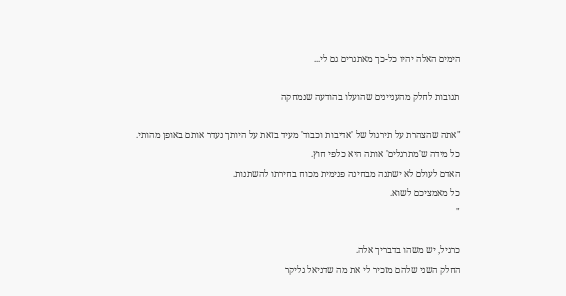הימים האלה יהיו כל-כך מאתגרים גם לי...

תגובות לחלק מהעניינים שהועלו בהודעה שנמחקה

"אתה שהצהרת על תירגול של 'אדיבות וכבוד' מעיד בזאת על היותך נעדר אותם באופן מהותי.
כל מידה ש'מתרגלים' אותה היא כלפי חוץ.
האדם לעולם לא ישתנה מבחינה פנימית מכוח בחירתו להשתנות.
כל מאמציכם לשוא.
"

כרגיל, יש משהו בדבריך אלה.
החלק השני שלהם מזכיר לי את מה שדניאל גליקר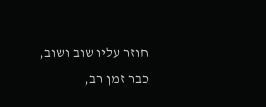חוזר עליו שוב ושוב, כבר זמן רב,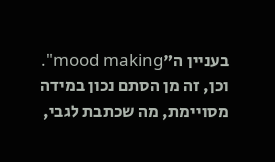בעניין ה"mood making".
וכן, זה מן הסתם נכון במידה מסויימת, מה שכתבת לגבי,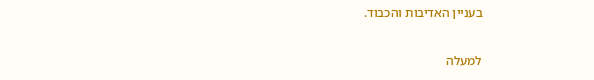בעניין האדיבות והכבוד.

למעלה